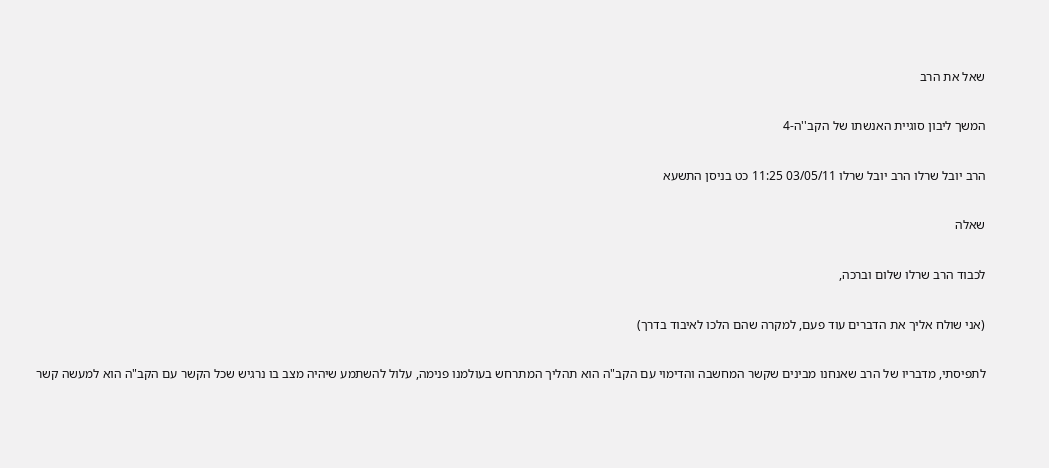שאל את הרב

המשך ליבון סוגיית האנשתו של הקב''ה-4

הרב יובל שרלו הרב יובל שרלו 03/05/11 11:25 כט בניסן התשעא

שאלה

לכבוד הרב שרלו שלום וברכה,

(אני שולח אליך את הדברים עוד פעם, למקרה שהם הלכו לאיבוד בדרך)

לתפיסתי, מדבריו של הרב שאנחנו מבינים שקשר המחשבה והדימוי עם הקב"ה הוא תהליך המתרחש בעולמנו פנימה, עלול להשתמע שיהיה מצב בו נרגיש שכל הקשר עם הקב"ה הוא למעשה קשר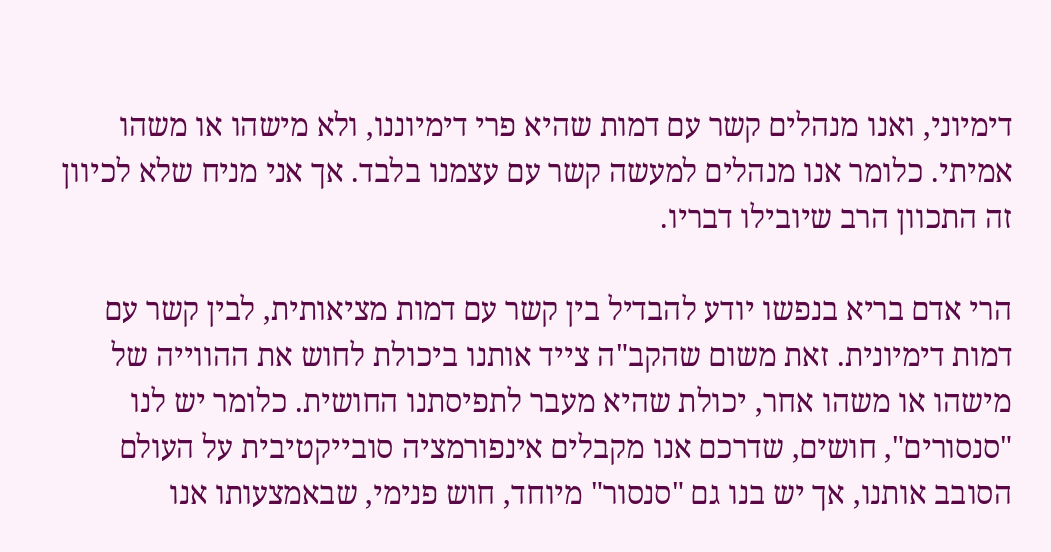דימיוני, ואנו מנהלים קשר עם דמות שהיא פרי דימיוננו, ולא מישהו או משהו אמיתי. כלומר אנו מנהלים למעשה קשר עם עצמנו בלבד. אך אני מניח שלא לכיוון זה התכוון הרב שיובילו דבריו.

הרי אדם בריא בנפשו יודע להבדיל בין קשר עם דמות מציאותית, לבין קשר עם דמות דימיונית. זאת משום שהקב"ה צייד אותנו ביכולת לחוש את ההווייה של מישהו או משהו אחר, יכולת שהיא מעבר לתפיסתנו החושית. כלומר יש לנו "סנסורים", חושים, שדרכם אנו מקבלים אינפורמציה סובייקטיבית על העולם הסובב אותנו, אך יש בנו גם "סנסור" מיוחד, חוש פנימי, שבאמצעותו אנו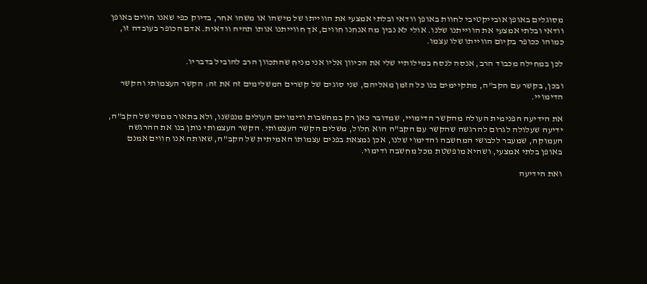מסוגלים באופן אובייקטיבי לחוות באופן וודאי ובלתי אמצעי את הווייתו של מישהו או משהו אחר, בדיוק כפי שאנו חווים באופן וודאי ובלתי אמצעי את הווייתנו שלנו. אולי לא נבין מה אנחנו חווים, אך חווייתנו אותו תהיה וודאית. אדם הכופר בעובדה זו, כמוהו ככופר בקיום הווייתו שלו עצמו.

לכן במחילה מכבוד הרב, אנסה לנסח במילותיי שלי את הכיוון אליו אני מניח שהתכוון הרב להוביל בדבריו.

ובכן, בקשר עם הקב"ה, מתקיימים בנו כל הזמן מאליהם, שני סוגים של קשרים המשלימים זה את זה: הקשר העצמותי והקשר הדימויי.

את הידיעה הפנימית העולה מהקשר הדימויי, שמדובר כאן רק במחשבות ודימויים העולים מנפשנו, ולא בתאור ממשי של הקב"ה, ידיעה שעלולה לגרום להרגשה שהקשר עם הקב"ה הוא חלול, משלים הקשר העצמותי. הקשר העצמותי נותן בנו את ההרגשה העמוקה, שמעבר ללבושי המחשבה והדימוי שלנו, אכן נמצאת בפנים עצמותו האמיתית של הקב"ה, שאותה אנו חווים אמנם באופן בלתי אמצעי, ושהיא מופשטת מכל מחשבה ודימוי.

ואת הידיעה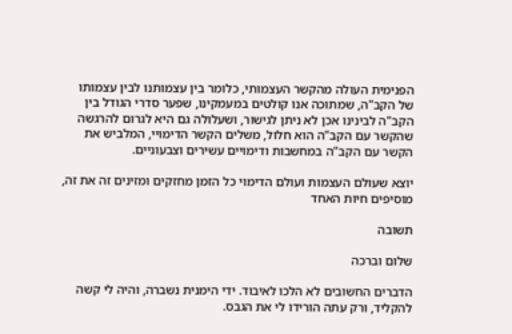הפנימית העולה מהקשר העצמותי, כלומר בין עצמותנו לבין עצמותו של הקב"ה, שמתוכה אנו קולטים במעמקינו, שפער סדרי הגודל בין הקב"ה לבינינו אכן לא ניתן לגישור, ושעלולה גם היא לגרום להרגשה שהקשר עם הקב"ה הוא חלול, משלים הקשר הדימויי, המלביש את הקשר עם הקב"ה במחשבות ודימויים עשירים וצבעוניים.

יוצא שעולם העצמות ועולם הדימוי כל הזמן מחזקים ומזינים זה את זה, מוסיפים חיות האחד

תשובה

שלום וברכה

הדברים החשובים לא הלכו לאיבוד. ידי הימנית נשברה, והיה לי קשה להקליד, ורק עתה הורידו לי את הגבס.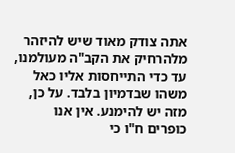אתה צודק מאוד שיש להיזהר מלהרחיק את הקב"ה מעולמנו, עד כדי התייחסות אליו כאל משהו שבדמיון בלבד. על כן, מזה יש להימנע. אין אנו כופרים ח"ו כי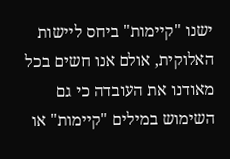ישנו "קיימות" ביחס ליישות האלוקית, אולם אנו חשים בכל מאודנו את העובדה כי גם השימוש במילים "קיימות" או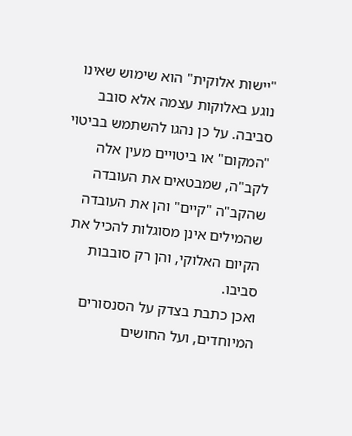"יישות אלוקית" הוא שימוש שאינו נוגע באלוקות עצמה אלא סובב סביבה. על כן נהגו להשתמש בביטוי "המקום" או ביטויים מעין אלה לקב"ה, שמבטאים את העובדה שהקב"ה "קיים" והן את העובדה שהמילים אינן מסוגלות להכיל את הקיום האלוקי, והן רק סובבות סביבו.
ואכן כתבת בצדק על הסנסורים המיוחדים, ועל החושים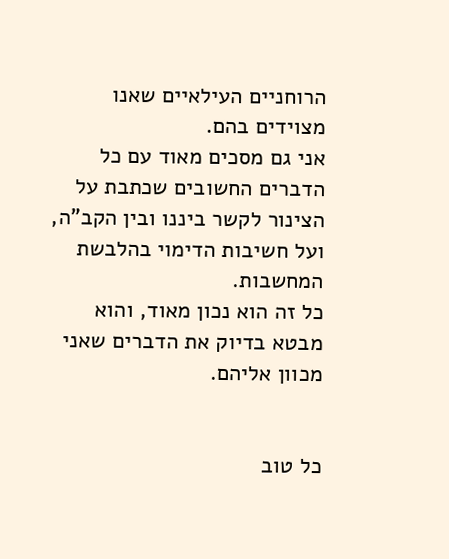הרוחניים העילאיים שאנו מצוידים בהם.
אני גם מסכים מאוד עם כל הדברים החשובים שכתבת על הצינור לקשר ביננו ובין הקב"ה, ועל חשיבות הדימוי בהלבשת המחשבות.
כל זה הוא נכון מאוד, והוא מבטא בדיוק את הדברים שאני מכוון אליהם.


כל טוב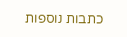כתבות נוספות